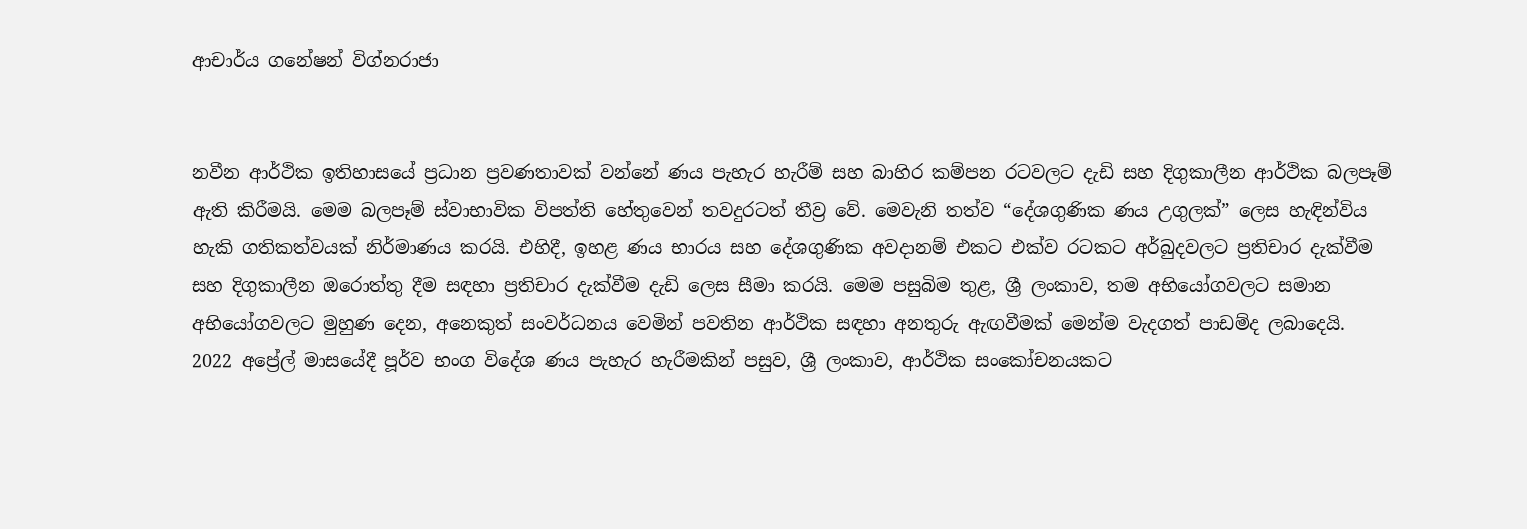ආචාර්ය ගනේෂන් විග්නරාජා


නවීන ආර්ථික ඉතිහාසයේ ප්‍රධාන ප්‍රවණතාවක් වන්නේ ණය පැහැර හැරීම් සහ බාහිර කම්පන රටවලට දැඩි සහ දිගුකාලීන ආර්ථික බලපෑම් ඇති කිරීමයි. මෙම බලපෑම් ස්වාභාවික විපත්ති හේතුවෙන් තවදුරටත් තීව්‍ර වේ. මෙවැනි තත්ව “දේශගුණික ණය උගුලක්” ලෙස හැඳින්විය හැකි ගතිකත්වයක් නිර්මාණය කරයි. එහිදී, ඉහළ ණය භාරය සහ දේශගුණික අවදානම් එකට එක්ව රටකට අර්බුදවලට ප්‍රතිචාර දැක්වීම සහ දිගුකාලීන ඔරොත්තු දීම සඳහා ප්‍රතිචාර දැක්වීම දැඩි ලෙස සීමා කරයි. මෙම පසුබිම තුළ, ශ්‍රී ලංකාව, තම අභියෝගවලට සමාන අභියෝගවලට මුහුණ දෙන, අනෙකුත් සංවර්ධනය වෙමින් පවතින ආර්ථික සඳහා අනතුරු ඇඟවීමක් මෙන්ම වැදගත් පාඩම්ද ලබාදෙයි.
2022 අප්‍රේල් මාසයේදී පූර්ව භංග විදේශ ණය පැහැර හැරීමකින් පසුව, ශ්‍රී ලංකාව, ආර්ථික සංකෝචනයකට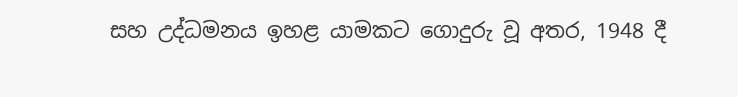සහ උද්ධමනය ඉහළ යාමකට ගොදුරු වූ අතර, 1948 දී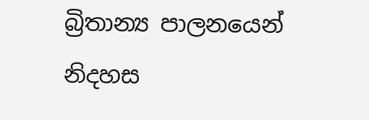බ්‍රිතාන්‍ය පාලනයෙන් නිදහස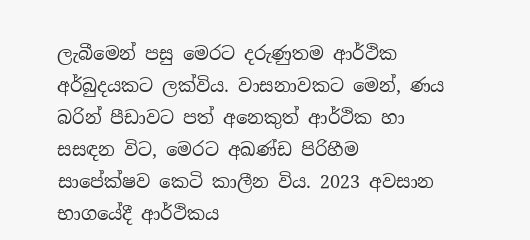ලැබීමෙන් පසු මෙරට දරුණුතම ආර්ථික අර්බුදයකට ලක්විය. වාසනාවකට මෙන්, ණය බරින් පීඩාවට පත් අනෙකුත් ආර්ථික හා සසඳන විට, මෙරට අඛණ්ඩ පිරිහීම සාපේක්ෂව කෙටි කාලීන විය. 2023 අවසාන භාගයේදී ආර්ථිකය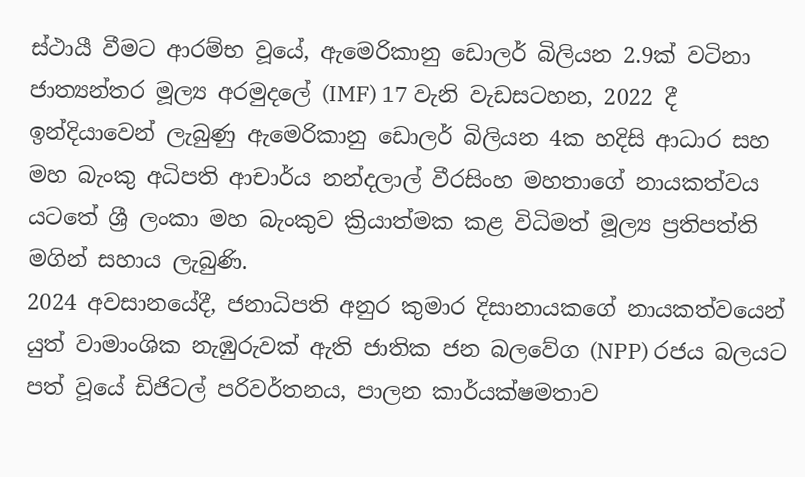ස්ථායී වීමට ආරම්භ වූයේ, ඇමෙරිකානු ඩොලර් බිලියන 2.9ක් වටිනා ජාත්‍යන්තර මූල්‍ය අරමුදලේ (IMF) 17 වැනි වැඩසටහන, 2022 දී ඉන්දියාවෙන් ලැබුණු ඇමෙරිකානු ඩොලර් බිලියන 4ක හදිසි ආධාර සහ මහ බැංකු අධිපති ආචාර්ය නන්දලාල් වීරසිංහ මහතාගේ නායකත්වය යටතේ ශ්‍රී ලංකා මහ බැංකුව ක්‍රියාත්මක කළ විධිමත් මූල්‍ය ප්‍රතිපත්ති මගින් සහාය ලැබුණි.
2024 අවසානයේදී, ජනාධිපති අනුර කුමාර දිසානායකගේ නායකත්වයෙන් යුත් වාමාංශික නැඹුරුවක් ඇති ජාතික ජන බලවේග (NPP) රජය බලයට පත් වූයේ ඩිජිටල් පරිවර්තනය, පාලන කාර්යක්ෂමතාව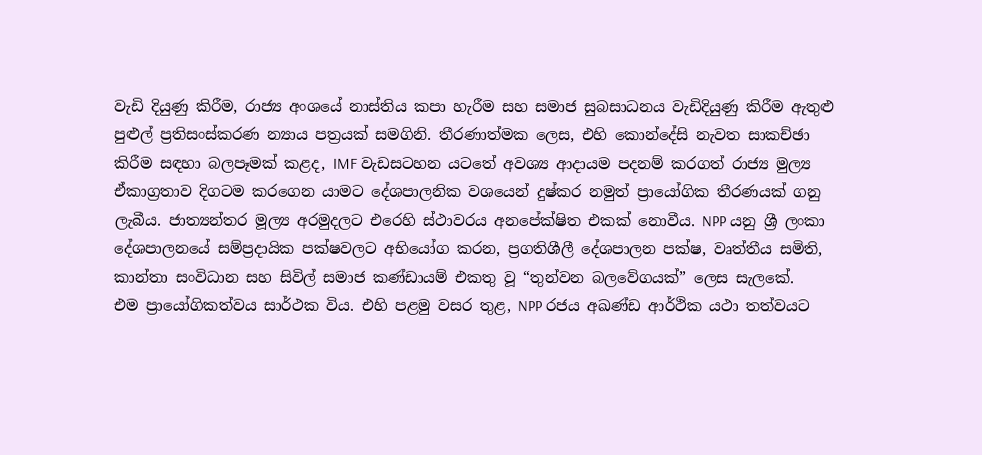වැඩි දියුණු කිරීම, රාජ්‍ය අංශයේ නාස්තිය කපා හැරීම සහ සමාජ සුබසාධනය වැඩිදියුණු කිරීම ඇතුළු පුළුල් ප්‍රතිසංස්කරණ න්‍යාය පත්‍රයක් සමගිනි. තීරණාත්මක ලෙස, එහි කොන්දේසි නැවත සාකච්ඡා කිරීම සඳහා බලපෑමක් කළද, IMF වැඩසටහන යටතේ අවශ්‍ය ආදායම පදනම් කරගත් රාජ්‍ය මුල්‍ය ඒකාග්‍රතාව දිගටම කරගෙන යාමට දේශපාලනික වශයෙන් දුෂ්කර නමුත් ප්‍රායෝගික තීරණයක් ගනු ලැබීය. ජාත්‍යන්තර මූල්‍ය අරමුදලට එරෙහි ස්ථාවරය අනපේක්ෂිත එකක් නොවීය. NPP යනු ශ්‍රී ලංකා දේශපාලනයේ සම්ප්‍රදායික පක්ෂවලට අභියෝග කරන, ප්‍රගතිශීලී දේශපාලන පක්ෂ, වෘත්තීය සමිති, කාන්තා සංවිධාන සහ සිවිල් සමාජ කණ්ඩායම් එකතු වූ “තුන්වන බලවේගයක්” ලෙස සැලකේ.
එම ප්‍රායෝගිකත්වය සාර්ථක විය. එහි පළමු වසර තුළ, NPP රජය අඛණ්ඩ ආර්ථික යථා තත්වයට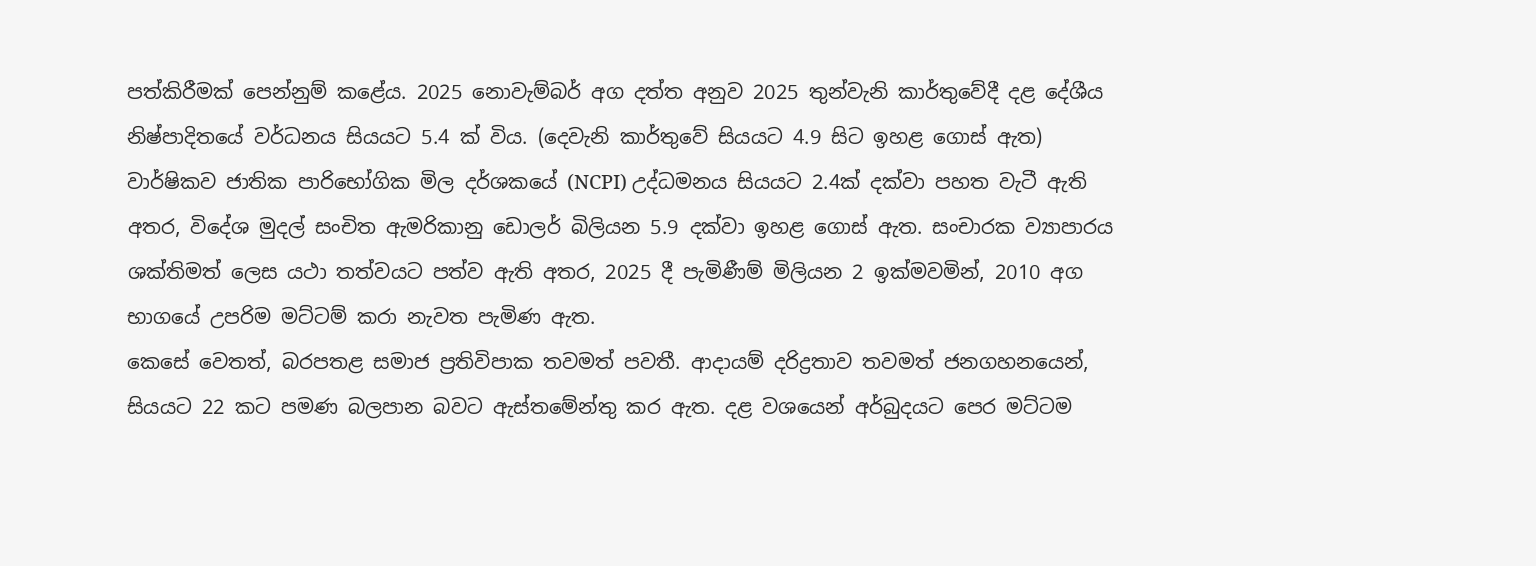පත්කිරීමක් පෙන්නුම් කළේය. 2025 නොවැම්බර් අග දත්ත අනුව 2025 තුන්වැනි කාර්තුවේදී දළ දේශීය නිෂ්පාදිතයේ වර්ධනය සියයට 5.4 ක් විය. (දෙවැනි කාර්තුවේ සියයට 4.9 සිට ඉහළ ගොස් ඇත) වාර්ෂිකව ජාතික පාරිභෝගික මිල දර්ශකයේ (NCPI) උද්ධමනය සියයට 2.4ක් දක්වා පහත වැටී ඇති අතර, විදේශ මුදල් සංචිත ඇමරිකානු ඩොලර් බිලියන 5.9 දක්වා ඉහළ ගොස් ඇත. සංචාරක ව්‍යාපාරය ශක්තිමත් ලෙස යථා තත්වයට පත්ව ඇති අතර, 2025 දී පැමිණීම් මිලියන 2 ඉක්මවමින්, 2010 අග භාගයේ උපරිම මට්ටම් කරා නැවත පැමිණ ඇත.
කෙසේ වෙතත්, බරපතළ සමාජ ප්‍රතිවිපාක තවමත් පවතී. ආදායම් දරිද්‍රතාව තවමත් ජනගහනයෙන්, සියයට 22 කට පමණ බලපාන බවට ඇස්තමේන්තු කර ඇත. දළ වශයෙන් අර්බුදයට පෙර මට්ටම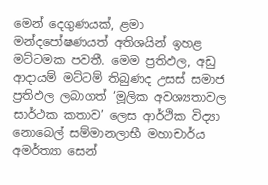මෙන් දෙගුණයක්, ළමා මන්දපෝෂණයත් අතිශයින් ඉහළ මට්ටමක පවතී. මෙම ප්‍රතිඵල, අඩු ආදායම් මට්ටම් තිබුණද උසස් සමාජ ප්‍රතිඵල ලබාගත් ‘මූලික අවශ්‍යතාවල සාර්ථක කතාව’ ලෙස ආර්ථික විද්‍යා නොබෙල් සම්මානලාභී මහාචාර්ය අමර්ත්‍යා සෙන්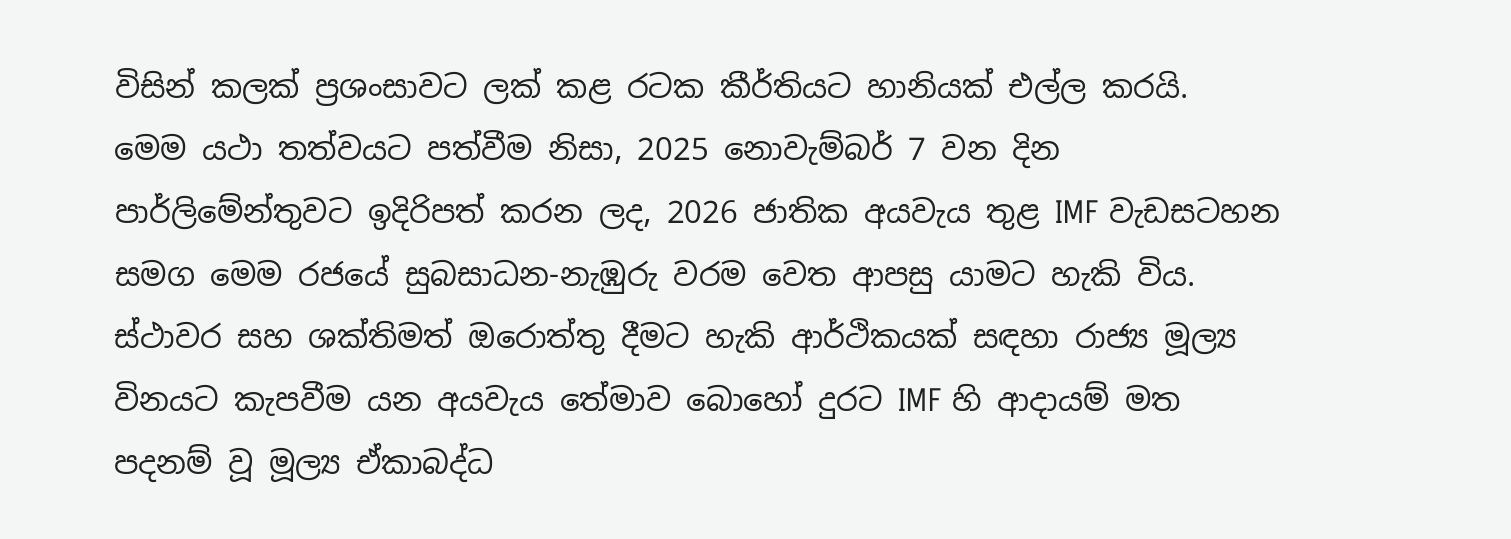විසින් කලක් ප්‍රශංසාවට ලක් කළ රටක කීර්තියට හානියක් එල්ල කරයි.
මෙම යථා තත්වයට පත්වීම නිසා, 2025 නොවැම්බර් 7 වන දින පාර්ලිමේන්තුවට ඉදිරිපත් කරන ලද, 2026 ජාතික අයවැය තුළ IMF වැඩසටහන සමග මෙම රජයේ සුබසාධන-නැඹුරු වරම වෙත ආපසු යාමට හැකි විය. ස්ථාවර සහ ශක්තිමත් ඔරොත්තු දීමට හැකි ආර්ථිකයක් සඳහා රාජ්‍ය මූල්‍ය විනයට කැපවීම යන අයවැය තේමාව බොහෝ දුරට IMF හි ආදායම් මත පදනම් වූ මූල්‍ය ඒකාබද්ධ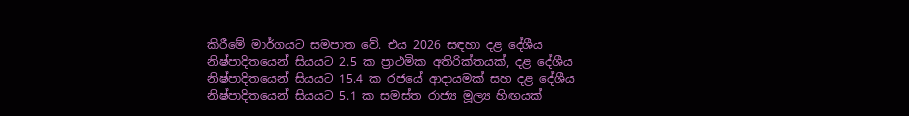කිරීමේ මාර්ගයට සමපාත වේ. එය 2026 සඳහා දළ දේශීය නිෂ්පාදිතයෙන් සියයට 2.5 ක ප්‍රාථමික අතිරික්තයක්, දළ දේශීය නිෂ්පාදිතයෙන් සියයට 15.4 ක රජයේ ආදායමක් සහ දළ දේශීය නිෂ්පාදිතයෙන් සියයට 5.1 ක සමස්ත රාජ්‍ය මූල්‍ය හිඟයක්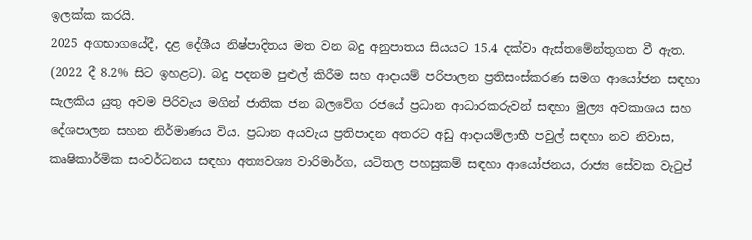ඉලක්ක කරයි.
2025 අගභාගයේදී, දළ දේශීය නිෂ්පාදිතය මත වන බදු අනුපාතය සියයට 15.4 දක්වා ඇස්තමේන්තුගත වී ඇත. (2022 දී 8.2% සිට ඉහළට). බදු පදනම පුළුල් කිරීම සහ ආදායම් පරිපාලන ප්‍රතිසංස්කරණ සමග ආයෝජන සඳහා සැලකිය යුතු අවම පිරිවැය මගින් ජාතික ජන බලවේග රජයේ ප්‍රධාන ආධාරකරුවන් සඳහා මුල්‍ය අවකාශය සහ දේශපාලන සහන නිර්මාණය විය. ප්‍රධාන අයවැය ප්‍රතිපාදන අතරට අඩු ආදායම්ලාභී පවුල් සඳහා නව නිවාස, කෘෂිකාර්මික සංවර්ධනය සඳහා අත්‍යවශ්‍ය වාරිමාර්ග, යටිතල පහසුකම් සඳහා ආයෝජනය, රාජ්‍ය සේවක වැටුප්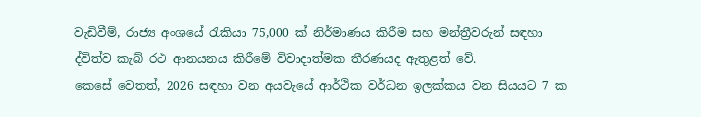වැඩිවීම්, රාජ්‍ය අංශයේ රැකියා 75,000 ක් නිර්මාණය කිරීම සහ මන්ත්‍රීවරුන් සඳහා ද්විත්ව කැබ් රථ ආනයනය කිරීමේ විවාදාත්මක තීරණයද ඇතුළත් වේ.
කෙසේ වෙතත්, 2026 සඳහා වන අයවැයේ ආර්ථික වර්ධන ඉලක්කය වන සියයට 7 ක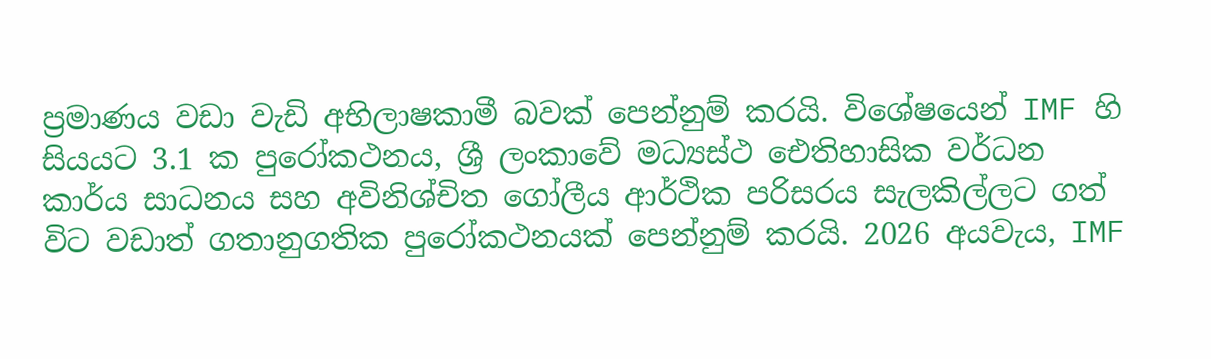ප්‍රමාණය වඩා වැඩි අභිලාෂකාමී බවක් පෙන්නුම් කරයි. විශේෂයෙන් IMF හි සියයට 3.1 ක පුරෝකථනය, ශ්‍රී ලංකාවේ මධ්‍යස්ථ ඓතිහාසික වර්ධන කාර්ය සාධනය සහ අවිනිශ්චිත ගෝලීය ආර්ථික පරිසරය සැලකිල්ලට ගත් විට වඩාත් ගතානුගතික පුරෝකථනයක් පෙන්නුම් කරයි. 2026 අයවැය, IMF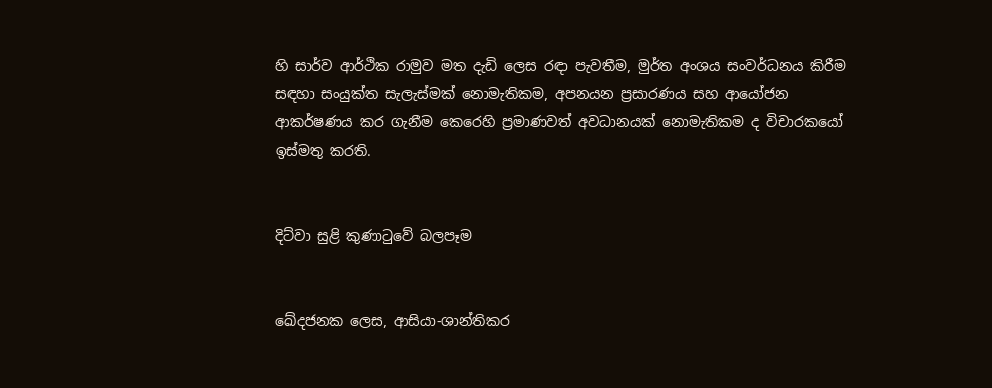හි සාර්ව ආර්ථික රාමුව මත දැඩි ලෙස රඳා පැවතීම, මුර්ත අංශය සංවර්ධනය කිරීම සඳහා සංයුක්ත සැලැස්මක් නොමැතිකම, අපනයන ප්‍රසාරණය සහ ආයෝජන ආකර්ෂණය කර ගැනීම කෙරෙහි ප්‍රමාණවත් අවධානයක් නොමැතිකම ද විචාරකයෝ ඉස්මතු කරති.


දිට්වා සුළි කුණාටුවේ බලපෑම


ඛේදජනක ලෙස, ආසියා-ශාන්තිකර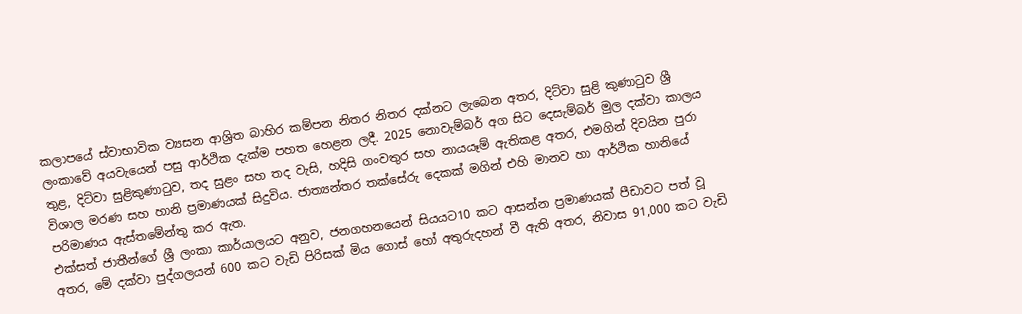කලාපයේ ස්වාභාවික ව්‍යසන ආශ්‍රිත බාහිර කම්පන නිතර නිතර දක්නට ලැබෙන අතර, දිට්වා සුළි කුණාටුව ශ්‍රී ලංකාවේ අයවැයෙන් පසු ආර්ථික දැක්ම පහත හෙළන ලදී. 2025 නොවැම්බර් අග සිට දෙසැම්බර් මුල දක්වා කාලය තුළ, දිට්වා සුළිකුණාටුව, තද සුළං සහ තද වැසි, හදිසි ගංවතුර සහ නායයෑම් ඇතිකළ අතර, එමගින් දිවයින පුරා විශාල මරණ සහ හානි ප්‍රමාණයක් සිදුවිය. ජාත්‍යන්තර තක්සේරු දෙකක් මගින් එහි මානව හා ආර්ථික හානියේ පරිමාණය ඇස්තමේන්තු කර ඇත.
එක්සත් ජාතීන්ගේ ශ්‍රී ලංකා කාර්යාලයට අනුව, ජනගහනයෙන් සියයට10 කට ආසන්න ප්‍රමාණයක් පීඩාවට පත් වූ අතර, මේ දක්වා පුද්ගලයන් 600 කට වැඩි පිරිසක් මිය ගොස් හෝ අතුරුදහන් වී ඇති අතර, නිවාස 91,000 කට වැඩි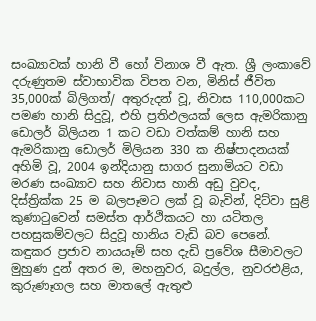සංඛ්‍යාවක් හානි වී හෝ විනාශ වී ඇත. ශ්‍රී ලංකාවේ දරුණුතම ස්වාභාවික විපත වන, මිනිස් ජීවිත 35,000ක් බිලිගත්/ අතුරුදන් වූ, නිවාස 110,000කට පමණ හානි සිදුවූ, එහි ප්‍රතිඵලයක් ලෙස ඇමරිකානු ඩොලර් බිලියන 1 කට වඩා වත්කම් හානි සහ ඇමරිකානු ඩොලර් මිලියන 330 ක නිෂ්පාදනයක් අහිමි වූ, 2004 ඉන්දියානු සාගර සුනාමියට වඩා මරණ සංඛ්‍යාව සහ නිවාස හානි අඩු වුවද, දිස්ත්‍රික්ක 25 ම බලපෑමට ලක් වූ බැවින්, දිට්වා සුළි කුණාටුවෙන් සමස්ත ආර්ථිකයට හා යටිතල පහසුකම්වලට සිදුවූ හානිය වැඩි බව පෙනේ. කඳුකර ප්‍රජාව නායයෑම් සහ දැඩි ප්‍රවේශ සීමාවලට මුහුණ දුන් අතර ම, මහනුවර, බදුල්ල, නුවරඑළිය, කුරුණෑගල සහ මාතලේ ඇතුළු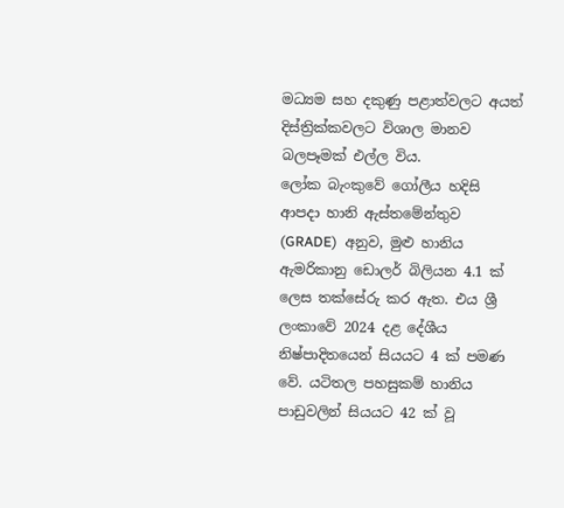මධ්‍යම සහ දකුණු පළාත්වලට අයත් දිස්ත්‍රික්කවලට විශාල මානව බලපෑමක් එල්ල විය.
ලෝක බැංකුවේ ගෝලීය හදිසි ආපදා හානි ඇස්තමේන්තුව (GRADE)  අනුව, මුළු හානිය ඇමරිකානු ඩොලර් බිලියන 4.1 ක් ලෙස තක්සේරු කර ඇත. එය ශ්‍රී ලංකාවේ 2024 දළ දේශීය නිෂ්පාදිතයෙන් සියයට 4 ක් පමණ වේ. යටිතල පහසුකම් හානිය පාඩුවලින් සියයට 42 ක් වූ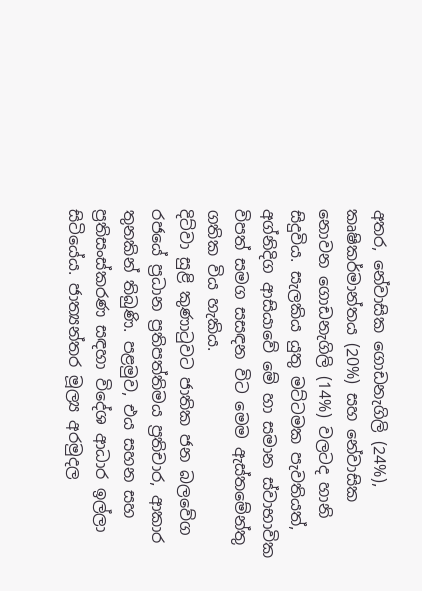අතර, නේවාසික ගොඩනැගිලි (24%), කෘෂිකර්මාන්තය (20%) සහ නේවාසික නොවන ගොඩනැගිලි (14%) වලටද හානි සිදුවිය. සැලකිය යුතු මට්ටමක පැවතියත්, අග්නිදිග ආසියාවේ මේ හා සමාන ස්වාභාවික විපත් සමග සසඳන විට මෙම ඇස්තමේන්තු ගතික විය හැකිය.
දිට්වා සුළි කුණාටුවට ජාතික ජන බලවේග රජයේ ප්‍රධාන ප්‍රතිපත්තිමය ප්‍රතිචාර, ආකාර තුනකින් තිබුණි. පළමුව, එය සහන සහ ප්‍රතිසංස්කරණ සඳහා විදේශ ආධාර ඉල්ලා සිටියේය. ජාත්‍යන්තර මූල්‍ය අරමුදල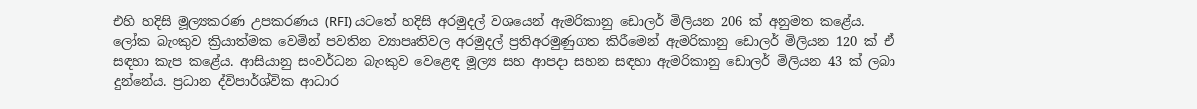එහි හදිසි මූල්‍යකරණ උපකරණය (RFI) යටතේ හදිසි අරමුදල් වශයෙන් ඇමරිකානු ඩොලර් මිලියන 206 ක් අනුමත කළේය. ලෝක බැංකුව ක්‍රියාත්මක වෙමින් පවතින ව්‍යාපෘතිවල අරමුදල් ප්‍රතිඅරමුණුගත කිරීමෙන් ඇමරිකානු ඩොලර් මිලියන 120 ක් ඒ සඳහා කැප කළේය. ආසියානු සංවර්ධන බැංකුව වෙළෙඳ මූල්‍ය සහ ආපදා සහන සඳහා ඇමරිකානු ඩොලර් මිලියන 43 ක් ලබා දුන්නේය. ප්‍රධාන ද්විපාර්ශ්වික ආධාර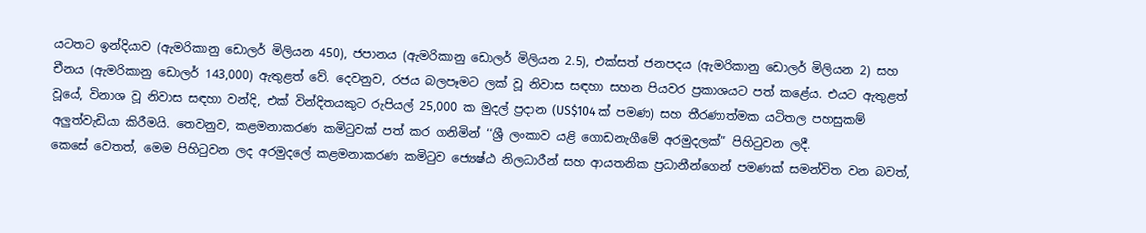යටතට ඉන්දියාව (ඇමරිකානු ඩොලර් මිලියන 450), ජපානය (ඇමරිකානු ඩොලර් මිලියන 2.5), එක්සත් ජනපදය (ඇමරිකානු ඩොලර් මිලියන 2) සහ චීනය (ඇමරිකානු ඩොලර් 143,000) ඇතුළත් වේ. දෙවනුව, රජය බලපෑමට ලක් වූ නිවාස සඳහා සහන පියවර ප්‍රකාශයට පත් කළේය. එයට ඇතුළත් වූයේ, විනාශ වූ නිවාස සඳහා වන්දි, එක් වින්දිතයකුට රුපියල් 25,000 ක මුදල් ප්‍රදාන (US$104 ක් පමණ) සහ තීරණාත්මක යටිතල පහසුකම් අලු‍ත්වැඩියා කිරීමයි. තෙවනුව, කළමනාකරණ කමිටුවක් පත් කර ගනිමින් ‘‘ශ්‍රී ලංකාව යළි ගොඩනැගීමේ අරමුදලක්” පිහිටුවන ලදී.
කෙසේ වෙතත්, මෙම පිහිටුවන ලද අරමුදලේ කළමනාකරණ කමිටුව ජ්‍යෙෂ්ඨ නිලධාරීන් සහ ආයතනික ප්‍රධානීන්ගෙන් පමණක් සමන්විත වන බවත්,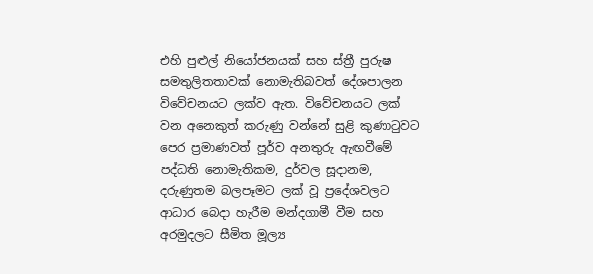එහි පුළුල් නියෝජනයක් සහ ස්ත්‍රී පුරුෂ සමතුලිතතාවක් නොමැතිබවත් දේශපාලන විවේචනයට ලක්ව ඇත. විවේචනයට ලක් වන අනෙකුත් කරුණු වන්නේ සුළි කුණාටුවට පෙර ප්‍රමාණවත් පූර්ව අනතුරු ඇඟවීමේ පද්ධති නොමැතිකම, දුර්වල සූදානම, දරුණුතම බලපෑමට ලක් වූ ප්‍රදේශවලට ආධාර බෙදා හැරීම මන්දගාමී වීම සහ අරමුදලට සීමිත මූල්‍ය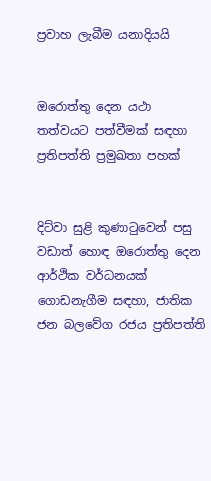ප්‍රවාහ ලැබීම යනාදියයි


ඔරොත්තු දෙන යථා තත්වයට පත්වීමක් සඳහා ප්‍රතිපත්ති ප්‍රමුඛතා පහක්


දිට්වා සුළි කුණාටුවෙන් පසු වඩාත් හොඳ ඔරොත්තු දෙන ආර්ථික වර්ධනයක් ගොඩනැගීම සඳහා, ජාතික ජන බලවේග රජය ප්‍රතිපත්ති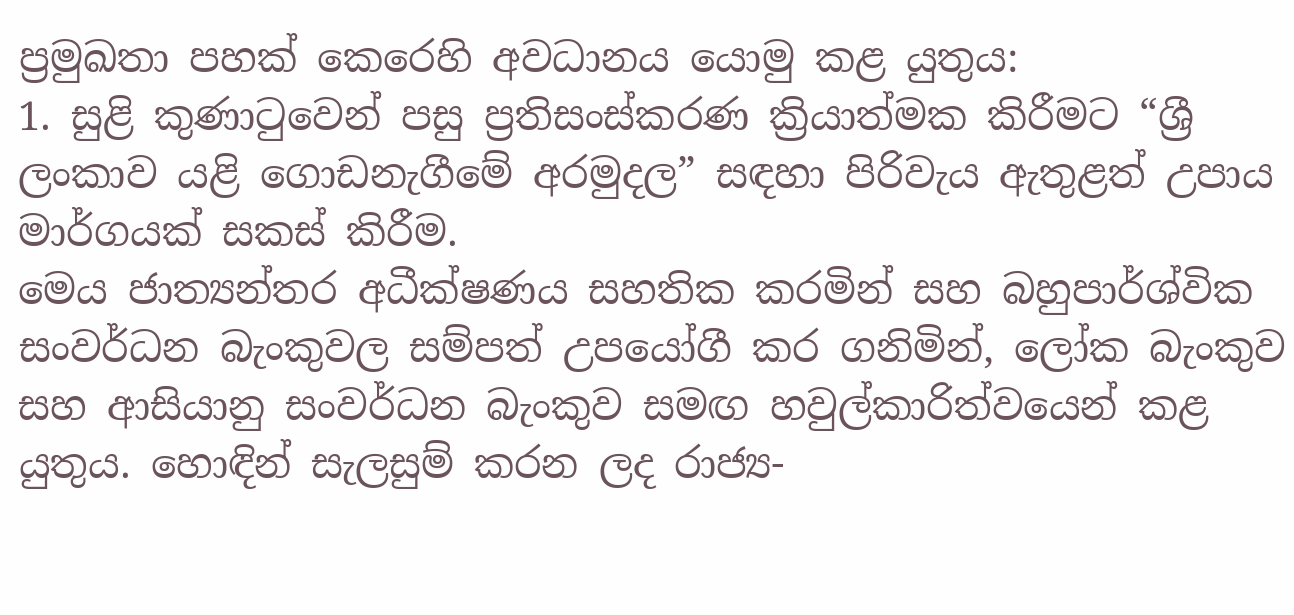ප්‍රමුඛතා පහක් කෙරෙහි අවධානය යොමු කළ යුතුය:
1. සුළි කුණාටුවෙන් පසු ප්‍රතිසංස්කරණ ක්‍රියාත්මක කිරීමට “ශ්‍රී ලංකාව යළි ගොඩනැගීමේ අරමුදල” සඳහා පිරිවැය ඇතුළත් උපාය මාර්ගයක් සකස් කිරීම.
මෙය ජාත්‍යන්තර අධීක්ෂණය සහතික කරමින් සහ බහුපාර්ශ්වික සංවර්ධන බැංකුවල සම්පත් උපයෝගී කර ගනිමින්, ලෝක බැංකුව සහ ආසියානු සංවර්ධන බැංකුව සමඟ හවුල්කාරිත්වයෙන් කළ යුතුය. හොඳින් සැලසුම් කරන ලද රාජ්‍ය-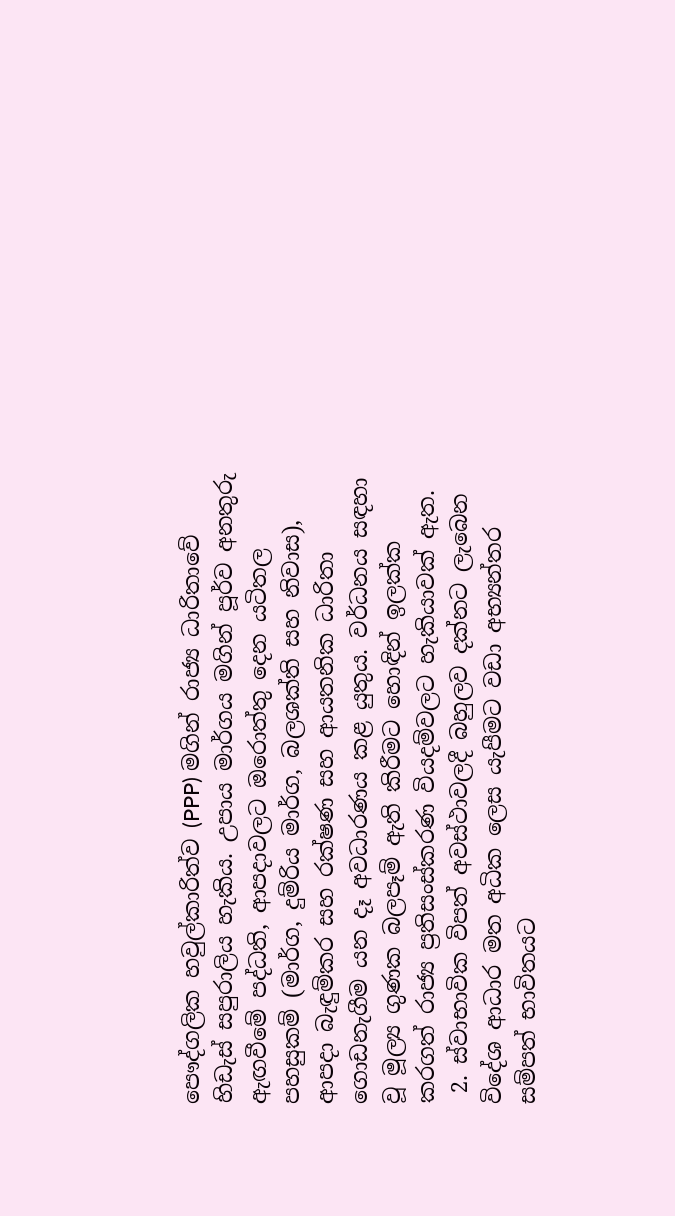පෞද්ගලික හවුල්කාරිත්ව (PPP) මගින් රාජ්‍ය ධාරිතාවේ හිඩැස් සපුරාලිය හැකිය. උපාය මාර්ගය මගින් පූර්ව අනතුරු ඇඟවීමේ පද්ධති, ආපදාවලට ඔරොත්තු දෙන යටිතල පහසුකම් (මාර්ග, දුම්රිය මාර්ග, බලශක්ති සහ නිවාස), ආපදා බැඳුම්කර සහ රක්ෂණ සහ ආයතනික ධාරිතා ගොඩනැගීම යන දෑ අවධාරණය කළ යුතුය. වර්ධනය සඳහා වූ මූල්‍ය ගුණක බලපෑම් ඇති කිරීමට හොඳින් ඉලක්ක කරගත් රාජ්‍ය ප්‍රතිසංස්කරණ වියදම්වලට හැකියාවක් ඇත.
 2. ස්වාභාවික විපත් අවස්ථාවලදී බහුලව දක්නට ලැබෙන විදේශ ආධාර මත අධික ලෙස යැපීමට වඩා අභ්‍යන්තර සම්පත් භාවිතයට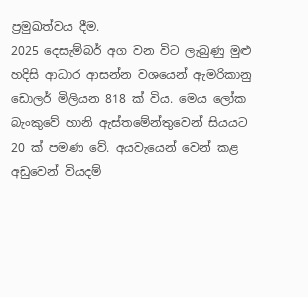ප්‍රමුඛත්වය දීම.
2025 දෙසැම්බර් අග වන විට ලැබුණු මුළු හදිසි ආධාර ආසන්න වශයෙන් ඇමරිකානු ඩොලර් මිලියන 818 ක් විය. මෙය ලෝක බැංකුවේ හානි ඇස්තමේන්තුවෙන් සියයට 20 ක් පමණ වේ. අයවැයෙන් වෙන් කළ අඩුවෙන් වියදම්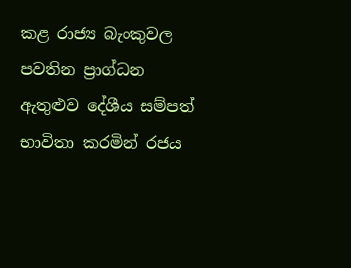කළ රාජ්‍ය බැංකුවල පවතින ප්‍රාග්ධන ඇතුළුව දේශීය සම්පත් භාවිතා කරමින් රජය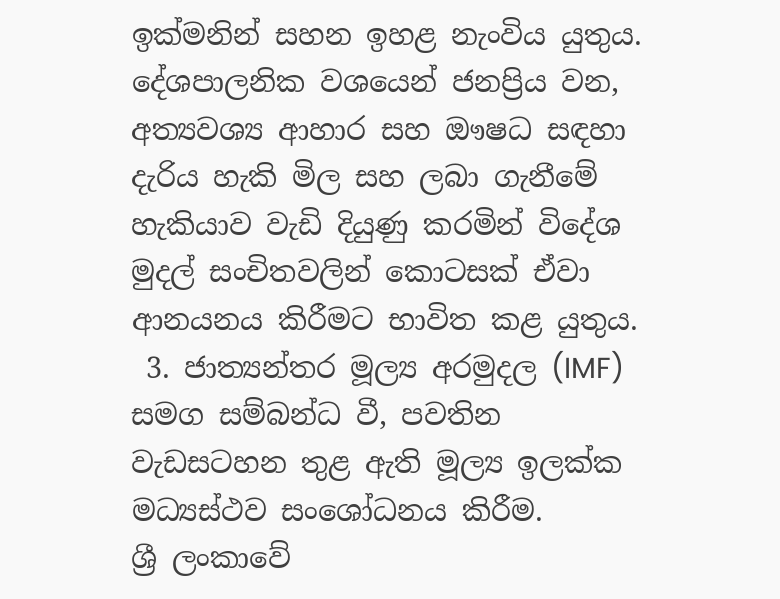ඉක්මනින් සහන ඉහළ නැංවිය යුතුය. දේශපාලනික වශයෙන් ජනප්‍රිය වන, අත්‍යවශ්‍ය ආහාර සහ ඖෂධ සඳහා දැරිය හැකි මිල සහ ලබා ගැනීමේ හැකියාව වැඩි දියුණු කරමින් විදේශ මුදල් සංචිතවලින් කොටසක් ඒවා ආනයනය කිරීමට භාවිත කළ යුතුය.
 3. ජාත්‍යන්තර මූල්‍ය අරමුදල (IMF) සමග සම්බන්ධ වී, පවතින වැඩසටහන තුළ ඇති මූල්‍ය ඉලක්ක මධ්‍යස්ථව සංශෝධනය කිරීම.
ශ්‍රී ලංකාවේ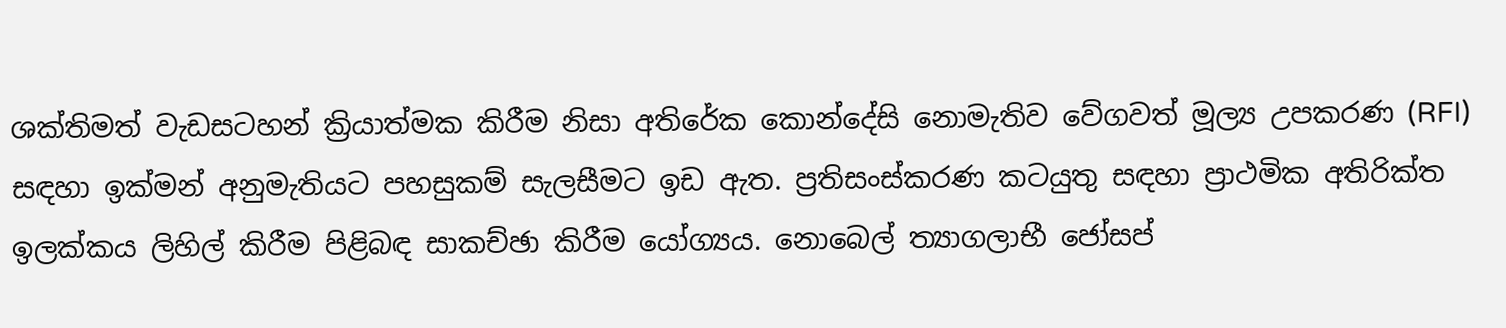ශක්තිමත් වැඩසටහන් ක්‍රියාත්මක කිරීම නිසා අතිරේක කොන්දේසි නොමැතිව වේගවත් මූල්‍ය උපකරණ (RFI) සඳහා ඉක්මන් අනුමැතියට පහසුකම් සැලසීමට ඉඩ ඇත. ප්‍රතිසංස්කරණ කටයුතු සඳහා ප්‍රාථමික අතිරික්ත ඉලක්කය ලිහිල් කිරීම පිළිබඳ සාකච්ඡා කිරීම යෝග්‍යය. නොබෙල් ත්‍යාගලාභී ජෝසප්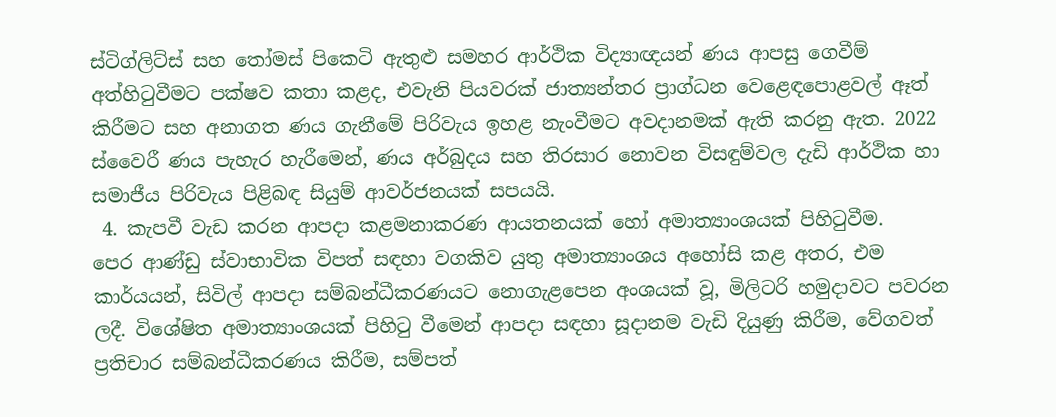ස්ටිග්ලිට්ස් සහ තෝමස් පිකෙටි ඇතුළු සමහර ආර්ථික විද්‍යාඥයන් ණය ආපසු ගෙවීම් අත්හිටුවීමට පක්ෂව කතා කළද, එවැනි පියවරක් ජාත්‍යන්තර ප්‍රාග්ධන වෙළෙඳපොළවල් ඈත් කිරීමට සහ අනාගත ණය ගැනීමේ පිරිවැය ඉහළ නැංවීමට අවදානමක් ඇති කරනු ඇත. 2022 ස්වෛරී ණය පැහැර හැරීමෙන්, ණය අර්බුදය සහ තිරසාර නොවන විසඳුම්වල දැඩි ආර්ථික හා සමාජීය පිරිවැය පිළිබඳ සියුම් ආවර්ජනයක් සපයයි.
 4. කැපවී වැඩ කරන ආපදා කළමනාකරණ ආයතනයක් හෝ අමාත්‍යාංශයක් පිහිටුවීම.
පෙර ආණ්ඩු ස්වාභාවික විපත් සඳහා වගකිව යුතු අමාත්‍යාංශය අහෝසි කළ අතර, එම කාර්යයන්, සිවිල් ආපදා සම්බන්ධීකරණයට නොගැළපෙන අංශයක් වූ, මිලිටරි හමුදාවට පවරන ලදී. විශේෂිත අමාත්‍යාංශයක් පිහිටු වීමෙන් ආපදා සඳහා සූදානම වැඩි දියුණු කිරීම, වේගවත් ප්‍රතිචාර සම්බන්ධීකරණය කිරීම, සම්පත්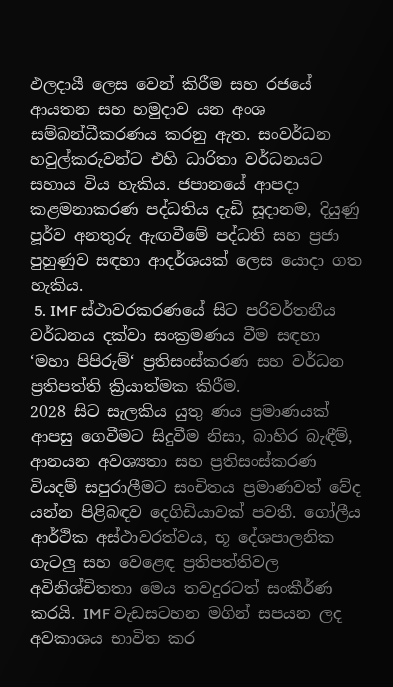ඵලදායී ලෙස වෙන් කිරීම සහ රජයේ ආයතන සහ හමුදාව යන අංශ සම්බන්ධීකරණය කරනු ඇත. සංවර්ධන හවුල්කරුවන්ට එහි ධාරිතා වර්ධනයට සහාය විය හැකිය. ජපානයේ ආපදා කළමනාකරණ පද්ධතිය දැඩි සූදානම, දියුණු පූර්ව අනතුරු ඇඟවීමේ පද්ධති සහ ප්‍රජා පුහුණුව සඳහා ආදර්ශයක් ලෙස යොදා ගත හැකිය.
 5. IMF ස්ථාවරකරණයේ සිට පරිවර්තනීය වර්ධනය දක්වා සංක්‍රමණය වීම සඳහා ‘මහා පිපිරුම්‘ ප්‍රතිසංස්කරණ සහ වර්ධන ප්‍රතිපත්ති ක්‍රියාත්මක කිරීම.
2028 සිට සැලකිය යුතු ණය ප්‍රමාණයක් ආපසු ගෙවීමට සිදුවීම නිසා, බාහිර බැඳීම්, ආනයන අවශ්‍යතා සහ ප්‍රතිසංස්කරණ වියදම් සපුරාලීමට සංචිතය ප්‍රමාණවත් වේද යන්න පිළිබඳව දෙගිඩියාවක් පවතී. ගෝලීය ආර්ථික අස්ථාවරත්වය, භූ දේශපාලනික ගැටලු‍ සහ වෙළෙඳ ප්‍රතිපත්තිවල අවිනිශ්චිතතා මෙය තවදුරටත් සංකීර්ණ කරයි. IMF වැඩසටහන මගින් සපයන ලද අවකාශය භාවිත කර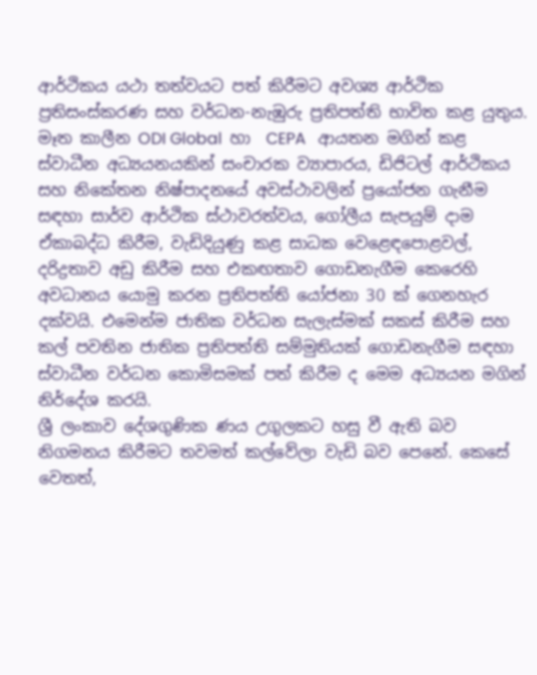ආර්ථිකය යථා තත්වයට පත් කිරීමට අවශ්‍ය ආර්ථික ප්‍රතිසංස්කරණ සහ වර්ධන-නැඹුරු ප්‍රතිපත්ති භාවිත කළ යුතුය. මෑත කාලීන ODI Global  හා  CEPA   ආයතන මගින් කළ ස්වාධීන අධ්‍යයනයකින් සංචාරක ව්‍යාපාරය, ඩිජිටල් ආර්ථිකය සහ නිකේතන නිෂ්පාදනයේ අවස්ථාවලින් ප්‍රයෝජන ගැනීම සඳහා සාර්ව ආර්ථික ස්ථාවරත්වය, ගෝලීය සැපයුම් දාම ඒකාබද්ධ කිරීම, වැඩිදියුණු කළ සාධක වෙළෙඳපොළවල්, දරිද්‍රතාව අඩු කිරීම සහ එකඟතාව ගොඩනැගීම කෙරෙහි අවධානය යොමු කරන ප්‍රතිපත්ති යෝජනා 30 ක් ගෙනහැර දක්වයි. එමෙන්ම ජාතික වර්ධන සැලැස්මක් සකස් කිරීම සහ කල් පවතින ජාතික ප්‍රතිපත්ති සම්මුතියක් ගොඩනැගීම සඳහා ස්වාධීන වර්ධන කොමිසමක් පත් කිරීම ද මෙම අධ්‍යයන මගින් නිර්දේශ කරයි.
ශ්‍රී ලංකාව දේශගුණික ණය උගුලකට හසු වී ඇති බව නිගමනය කිරීමට තවමත් කල්වේලා වැඩි බව පෙනේ. කෙසේ වෙතත්,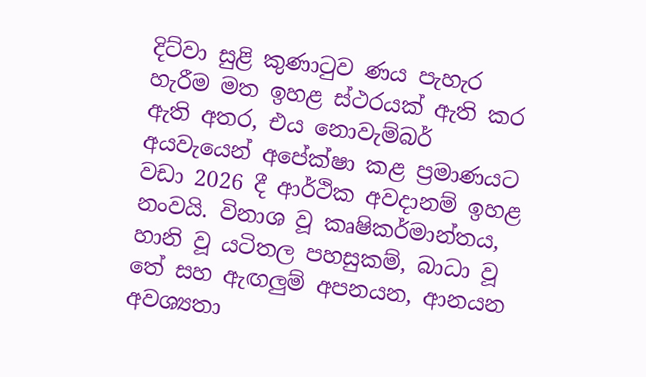දිට්වා සුළි කුණාටුව ණය පැහැර හැරීම මත ඉහළ ස්ථරයක් ඇති කර ඇති අතර, එය නොවැම්බර් අයවැයෙන් අපේක්ෂා කළ ප්‍රමාණයට වඩා 2026 දී ආර්ථික අවදානම් ඉහළ නංවයි. විනාශ වූ කෘෂිකර්මාන්තය, හානි වූ යටිතල පහසුකම්, බාධා වූ තේ සහ ඇඟලු‍ම් අපනයන, ආනයන අවශ්‍යතා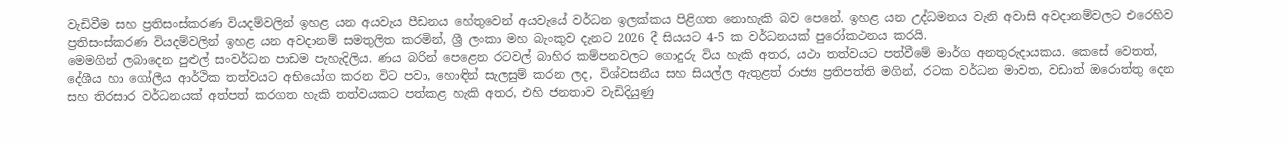වැඩිවීම සහ ප්‍රතිසංස්කරණ වියදම්වලින් ඉහළ යන අයවැය පීඩනය හේතුවෙන් අයවැයේ වර්ධන ඉලක්කය පිළිගත නොහැකි බව පෙනේ. ඉහළ යන උද්ධමනය වැනි අවාසි අවදානම්වලට එරෙහිව ප්‍රතිසංස්කරණ වියදම්වලින් ඉහළ යන අවදානම් සමතුලිත කරමින්, ශ්‍රී ලංකා මහ බැංකුව දැනට 2026 දී සියයට 4-5 ක වර්ධනයක් පුරෝකථනය කරයි.
මෙමගින් ලබාදෙන පුළුල් සංවර්ධන පාඩම පැහැදිලිය. ණය බරින් පෙළෙන රටවල් බාහිර කම්පනවලට ගොදුරු විය හැකි අතර, යථා තත්වයට පත්වීමේ මාර්ග අනතුරුදායකය. කෙසේ වෙතත්, දේශීය හා ගෝලීය ආර්ථික තත්වයට අභියෝග කරන විට පවා, හොඳින් සැලසුම් කරන ලද, විශ්වසනීය සහ සියල්ල ඇතුළත් රාජ්‍ය ප්‍රතිපත්ති මගින්, රටක වර්ධන මාවත, වඩාත් ඔරොත්තු දෙන සහ තිරසාර වර්ධනයක් අත්පත් කරගත හැකි තත්වයකට පත්කළ හැකි අතර, එහි ජනතාව වැඩිදියුණු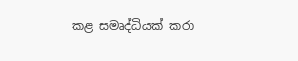කළ සමෘද්ධියක් කරා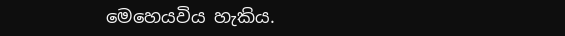මෙහෙයවිය හැකිය.